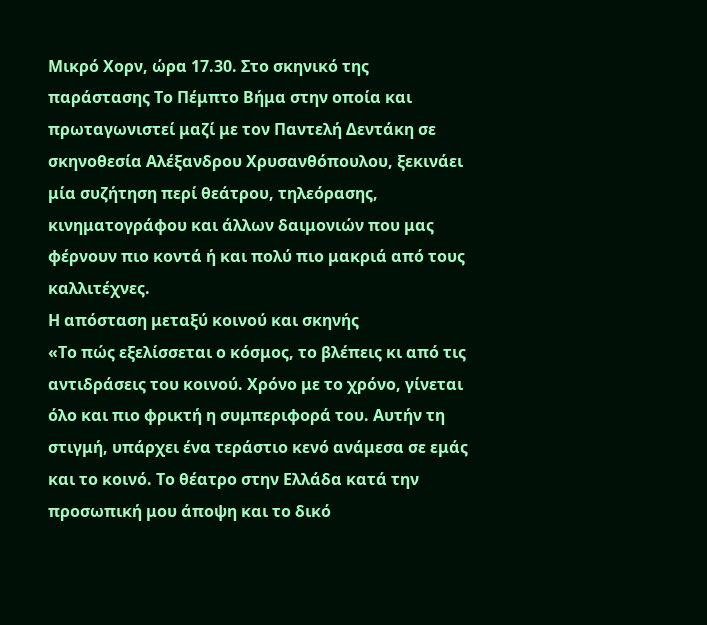Μικρό Χορν, ώρα 17.30. Στο σκηνικό της παράστασης Το Πέμπτο Βήμα στην οποία και πρωταγωνιστεί μαζί με τον Παντελή Δεντάκη σε σκηνοθεσία Αλέξανδρου Χρυσανθόπουλου, ξεκινάει μία συζήτηση περί θεάτρου, τηλεόρασης, κινηματογράφου και άλλων δαιμονιών που μας φέρνουν πιο κοντά ή και πολύ πιο μακριά από τους καλλιτέχνες.
Η απόσταση μεταξύ κοινού και σκηνής
«Το πώς εξελίσσεται ο κόσμος, το βλέπεις κι από τις αντιδράσεις του κοινού. Χρόνο με το χρόνο, γίνεται όλο και πιο φρικτή η συμπεριφορά του. Αυτήν τη στιγμή, υπάρχει ένα τεράστιο κενό ανάμεσα σε εμάς και το κοινό. Το θέατρο στην Ελλάδα κατά την προσωπική μου άποψη και το δικό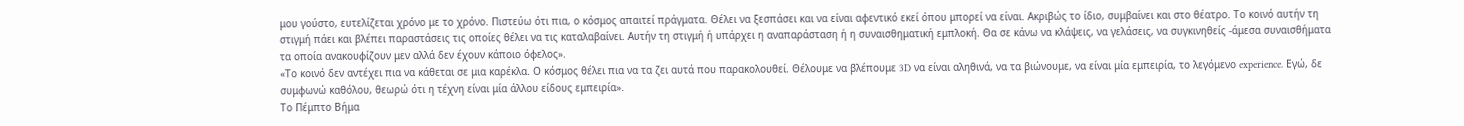μου γούστο, ευτελίζεται χρόνο με το χρόνο. Πιστεύω ότι πια, ο κόσμος απαιτεί πράγματα. Θέλει να ξεσπάσει και να είναι αφεντικό εκεί όπου μπορεί να είναι. Ακριβώς το ίδιο, συμβαίνει και στο θέατρο. Το κοινό αυτήν τη στιγμή πάει και βλέπει παραστάσεις τις οποίες θέλει να τις καταλαβαίνει. Αυτήν τη στιγμή ή υπάρχει η αναπαράσταση ή η συναισθηματική εμπλοκή. Θα σε κάνω να κλάψεις, να γελάσεις, να συγκινηθείς -άμεσα συναισθήματα τα οποία ανακουφίζουν μεν αλλά δεν έχουν κάποιο όφελος».
«Το κοινό δεν αντέχει πια να κάθεται σε μια καρέκλα. Ο κόσμος θέλει πια να τα ζει αυτά που παρακολουθεί. Θέλουμε να βλέπουμε 3D να είναι αληθινά, να τα βιώνουμε, να είναι μία εμπειρία, το λεγόμενο experience. Εγώ, δε συμφωνώ καθόλου, θεωρώ ότι η τέχνη είναι μία άλλου είδους εμπειρία».
Το Πέμπτο Βήμα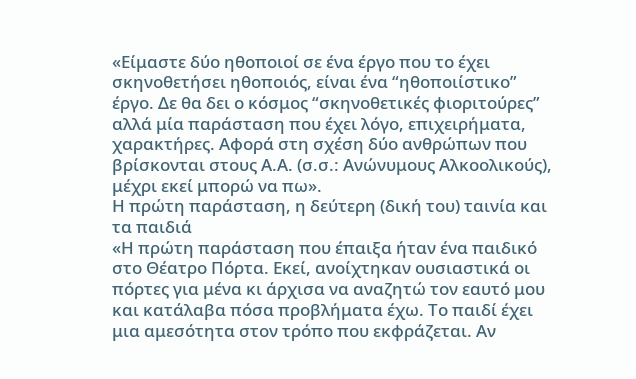«Είμαστε δύο ηθοποιοί σε ένα έργο που το έχει σκηνοθετήσει ηθοποιός, είναι ένα “ηθοποιίστικο” έργο. Δε θα δει ο κόσμος “σκηνοθετικές φιοριτούρες” αλλά μία παράσταση που έχει λόγο, επιχειρήματα, χαρακτήρες. Αφορά στη σχέση δύο ανθρώπων που βρίσκονται στους Α.Α. (σ.σ.: Ανώνυμους Αλκοολικούς), μέχρι εκεί μπορώ να πω».
Η πρώτη παράσταση, η δεύτερη (δική του) ταινία και τα παιδιά
«Η πρώτη παράσταση που έπαιξα ήταν ένα παιδικό στο Θέατρο Πόρτα. Εκεί, ανοίχτηκαν ουσιαστικά οι πόρτες για μένα κι άρχισα να αναζητώ τον εαυτό μου και κατάλαβα πόσα προβλήματα έχω. Το παιδί έχει μια αμεσότητα στον τρόπο που εκφράζεται. Αν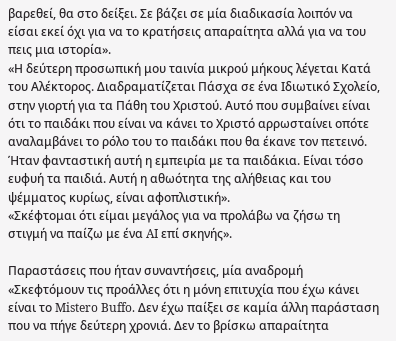βαρεθεί, θα στο δείξει. Σε βάζει σε μία διαδικασία λοιπόν να είσαι εκεί όχι για να το κρατήσεις απαραίτητα αλλά για να του πεις μια ιστορία».
«Η δεύτερη προσωπική μου ταινία μικρού μήκους λέγεται Κατά του Αλέκτορος. Διαδραματίζεται Πάσχα σε ένα Ιδιωτικό Σχολείο, στην γιορτή για τα Πάθη του Χριστού. Αυτό που συμβαίνει είναι ότι το παιδάκι που είναι να κάνει το Χριστό αρρωσταίνει οπότε αναλαμβάνει το ρόλο του το παιδάκι που θα έκανε τον πετεινό. Ήταν φανταστική αυτή η εμπειρία με τα παιδάκια. Είναι τόσο ευφυή τα παιδιά. Αυτή η αθωότητα της αλήθειας και του ψέμματος κυρίως, είναι αφοπλιστική».
«Σκέφτομαι ότι είμαι μεγάλος για να προλάβω να ζήσω τη στιγμή να παίζω με ένα AI επί σκηνής».

Παραστάσεις που ήταν συναντήσεις, μία αναδρομή
«Σκεφτόμουν τις προάλλες ότι η μόνη επιτυχία που έχω κάνει είναι το Mistero Buffo. Δεν έχω παίξει σε καμία άλλη παράσταση που να πήγε δεύτερη χρονιά. Δεν το βρίσκω απαραίτητα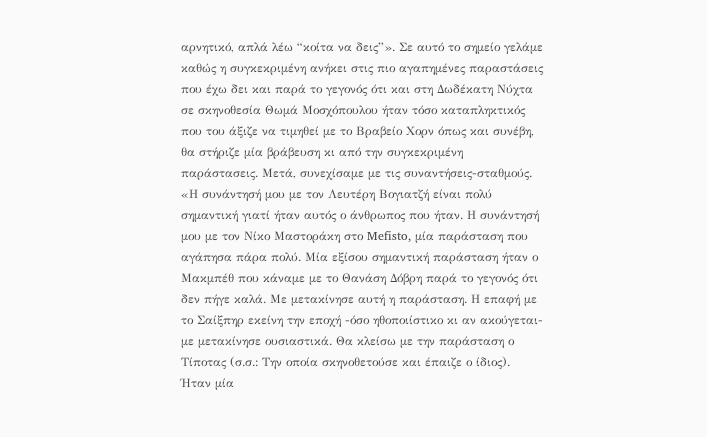αρνητικό, απλά λέω “κοίτα να δεις”». Σε αυτό το σημείο γελάμε καθώς η συγκεκριμένη ανήκει στις πιο αγαπημένες παραστάσεις που έχω δει και παρά το γεγονός ότι και στη Δωδέκατη Νύχτα σε σκηνοθεσία Θωμά Μοσχόπουλου ήταν τόσο καταπληκτικός που του άξιζε να τιμηθεί με το Βραβείο Χορν όπως και συνέβη, θα στήριζε μία βράβευση κι από την συγκεκριμένη παράστασεις. Μετά, συνεχίσαμε με τις συναντήσεις-σταθμούς.
«Η συνάντησή μου με τον Λευτέρη Βογιατζή είναι πολύ σημαντική γιατί ήταν αυτός ο άνθρωπος που ήταν. Η συνάντησή μου με τον Νίκο Μαστοράκη στο Mefisto, μία παράσταση που αγάπησα πάρα πολύ. Μία εξίσου σημαντική παράσταση ήταν ο Μακμπέθ που κάναμε με το Θανάση Δόβρη παρά το γεγονός ότι δεν πήγε καλά. Με μετακίνησε αυτή η παράσταση. Η επαφή με το Σαίξπηρ εκείνη την εποχή -όσο ηθοποιίστικο κι αν ακούγεται- με μετακίνησε ουσιαστικά. Θα κλείσω με την παράσταση ο Τίποτας (σ.σ.: Την οποία σκηνοθετούσε και έπαιζε ο ίδιος). Ήταν μία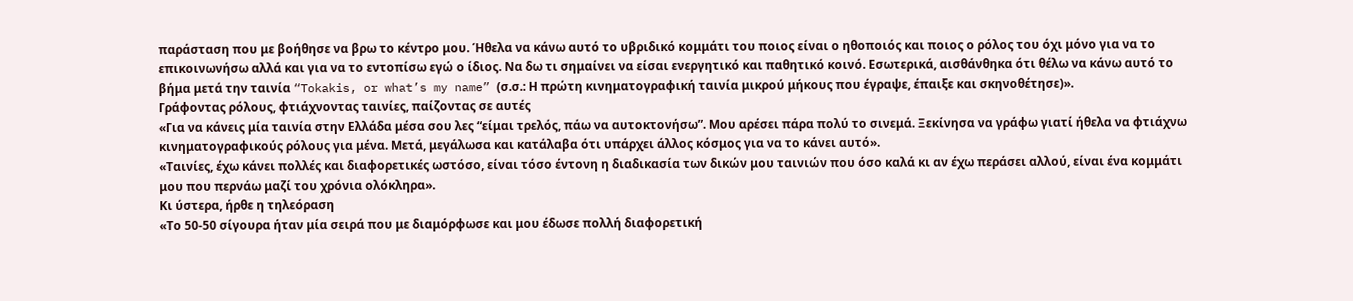παράσταση που με βοήθησε να βρω το κέντρο μου. Ήθελα να κάνω αυτό το υβριδικό κομμάτι του ποιος είναι ο ηθοποιός και ποιος ο ρόλος του όχι μόνο για να το επικοινωνήσω αλλά και για να το εντοπίσω εγώ ο ίδιος. Να δω τι σημαίνει να είσαι ενεργητικό και παθητικό κοινό. Εσωτερικά, αισθάνθηκα ότι θέλω να κάνω αυτό το βήμα μετά την ταινία “Tokakis, or what’s my name” (σ.σ.: Η πρώτη κινηματογραφική ταινία μικρού μήκους που έγραψε, έπαιξε και σκηνοθέτησε)».
Γράφοντας ρόλους, φτιάχνοντας ταινίες, παίζοντας σε αυτές
«Για να κάνεις μία ταινία στην Ελλάδα μέσα σου λες “είμαι τρελός, πάω να αυτοκτονήσω”. Μου αρέσει πάρα πολύ το σινεμά. Ξεκίνησα να γράφω γιατί ήθελα να φτιάχνω κινηματογραφικούς ρόλους για μένα. Μετά, μεγάλωσα και κατάλαβα ότι υπάρχει άλλος κόσμος για να το κάνει αυτό».
«Ταινίες, έχω κάνει πολλές και διαφορετικές ωστόσο, είναι τόσο έντονη η διαδικασία των δικών μου ταινιών που όσο καλά κι αν έχω περάσει αλλού, είναι ένα κομμάτι μου που περνάω μαζί του χρόνια ολόκληρα».
Κι ύστερα, ήρθε η τηλεόραση
«Το 50-50 σίγουρα ήταν μία σειρά που με διαμόρφωσε και μου έδωσε πολλή διαφορετική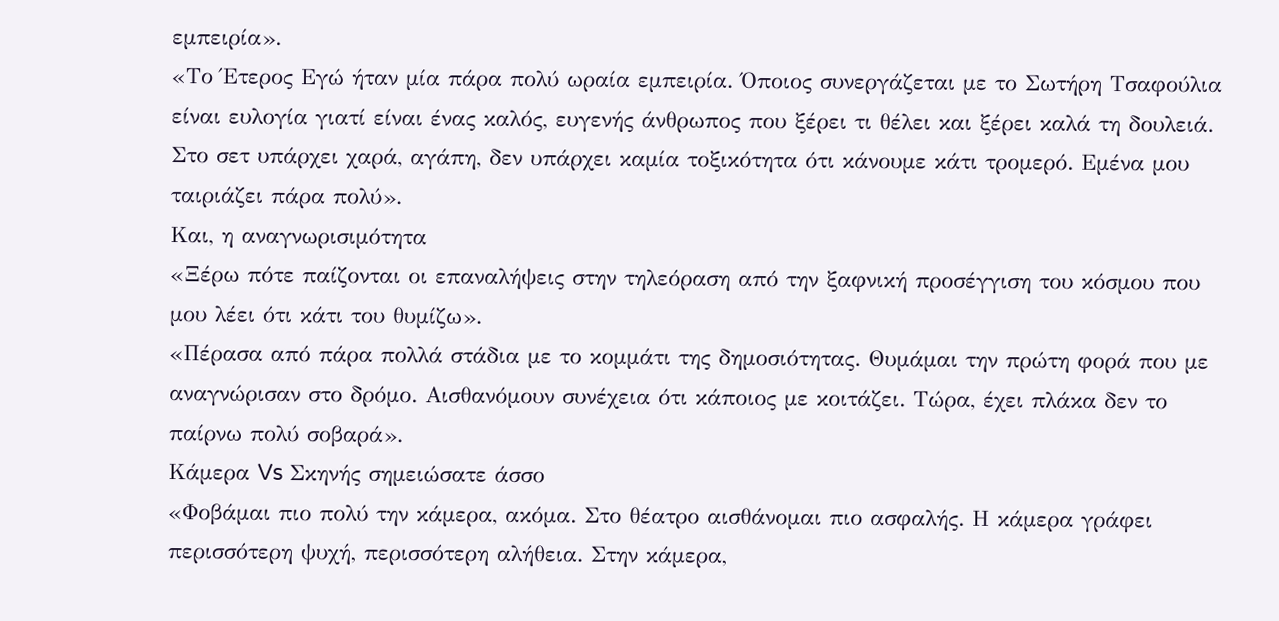εμπειρία».
«Το Έτερος Εγώ ήταν μία πάρα πολύ ωραία εμπειρία. Όποιος συνεργάζεται με το Σωτήρη Τσαφούλια είναι ευλογία γιατί είναι ένας καλός, ευγενής άνθρωπος που ξέρει τι θέλει και ξέρει καλά τη δουλειά. Στο σετ υπάρχει χαρά, αγάπη, δεν υπάρχει καμία τοξικότητα ότι κάνουμε κάτι τρομερό. Εμένα μου ταιριάζει πάρα πολύ».
Και, η αναγνωρισιμότητα
«Ξέρω πότε παίζονται οι επαναλήψεις στην τηλεόραση από την ξαφνική προσέγγιση του κόσμου που μου λέει ότι κάτι του θυμίζω».
«Πέρασα από πάρα πολλά στάδια με το κομμάτι της δημοσιότητας. Θυμάμαι την πρώτη φορά που με αναγνώρισαν στο δρόμο. Αισθανόμουν συνέχεια ότι κάποιος με κοιτάζει. Τώρα, έχει πλάκα δεν το παίρνω πολύ σοβαρά».
Κάμερα Vs Σκηνής σημειώσατε άσσο
«Φοβάμαι πιο πολύ την κάμερα, ακόμα. Στο θέατρο αισθάνομαι πιο ασφαλής. Η κάμερα γράφει περισσότερη ψυχή, περισσότερη αλήθεια. Στην κάμερα,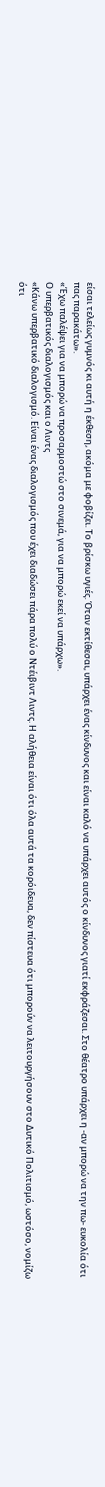είσαι τελείως γυμνός κι αυτή η έκθεση, ακόμα με φοβίζει. Το βρίσκω υγιές. Όταν εκτίθεσαι, υπάρχει ένας κίνδυνος και είναι καλό να υπάρχει αυτός ο κίνδυνος γιατί εκφράζεσαι. Στο θέατρο υπάρχει η -αν μπορώ να την πω- ευκολία ότι πας παρακάτω».
«Έχω παλέψει για να μπορώ να προσαρμοστώ στο σινεμά, για να μπορώ εκεί να υπάρχω».
Ο υπερβατικός διαλογισμός και ο Λιντς
«Κάνω υπερβατικό διαλογισμό. Είναι ένας διαλογισμός που έχει διαδώσει πάρα πολύ ο Ντέιβιντ Λιντς. Η αλήθεια είναι ότι όλα αυτά τα κορόιδευα, δεν πίστευα ότι μπορούν να λειτουργήσουν στο Δυτικό Πολιτισμό, ωστόσο, νομίζω ότι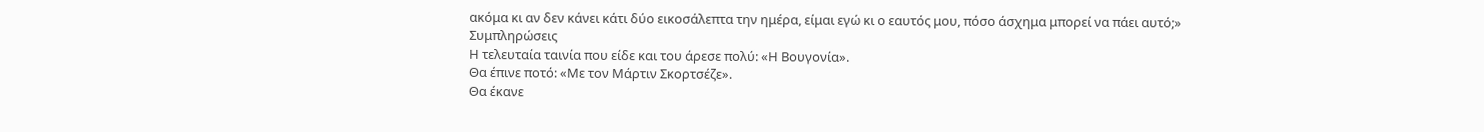ακόμα κι αν δεν κάνει κάτι δύο εικοσάλεπτα την ημέρα, είμαι εγώ κι ο εαυτός μου, πόσο άσχημα μπορεί να πάει αυτό;»
Συμπληρώσεις
Η τελευταία ταινία που είδε και του άρεσε πολύ: «Η Βουγονία».
Θα έπινε ποτό: «Με τον Μάρτιν Σκορτσέζε».
Θα έκανε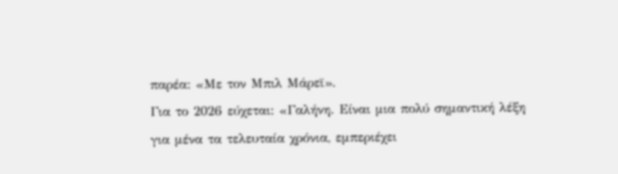παρέα: «Με τον Μπιλ Μάρεϊ».
Για το 2026 εύχεται: «Γαλήνη. Είναι μια πολύ σημαντική λέξη για μένα τα τελευταία χρόνια, εμπεριέχει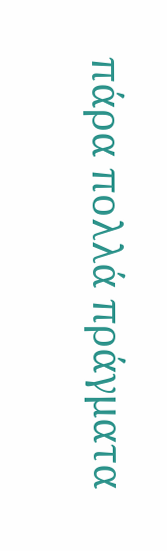πάρα πολλά πράγματα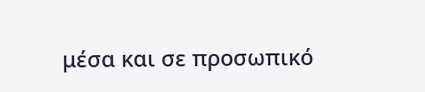μέσα και σε προσωπικό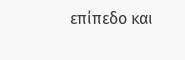επίπεδο και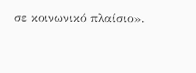σε κοινωνικό πλαίσιο».